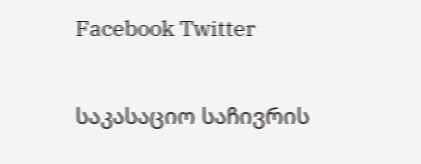Facebook Twitter

საკასაციო საჩივრის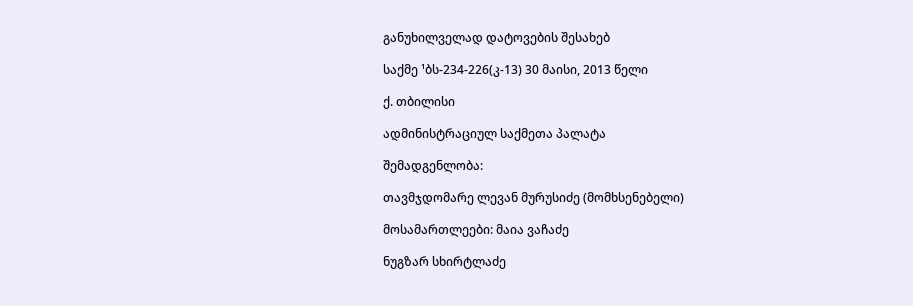განუხილველად დატოვების შესახებ

საქმე ¹ბს-234-226(კ-13) 30 მაისი, 2013 წელი

ქ. თბილისი

ადმინისტრაციულ საქმეთა პალატა

შემადგენლობა:

თავმჯდომარე ლევან მურუსიძე (მომხსენებელი)

მოსამართლეები: მაია ვაჩაძე

ნუგზარ სხირტლაძე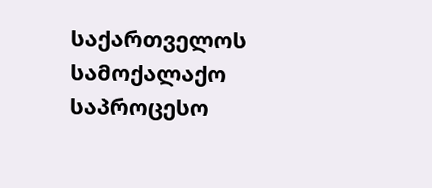საქართველოს სამოქალაქო საპროცესო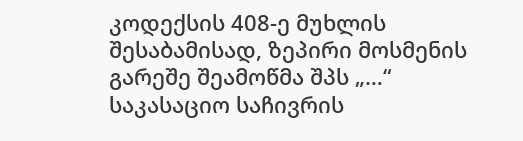კოდექსის 408-ე მუხლის შესაბამისად, ზეპირი მოსმენის გარეშე შეამოწმა შპს „…“ საკასაციო საჩივრის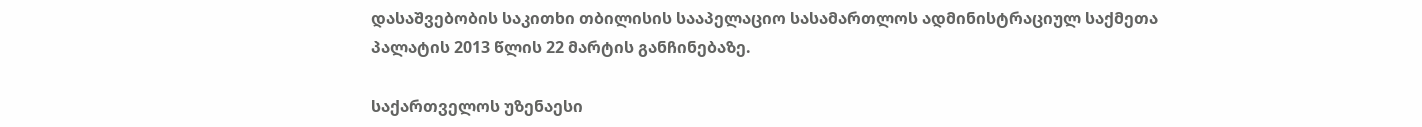დასაშვებობის საკითხი თბილისის სააპელაციო სასამართლოს ადმინისტრაციულ საქმეთა პალატის 2013 წლის 22 მარტის განჩინებაზე.

საქართველოს უზენაესი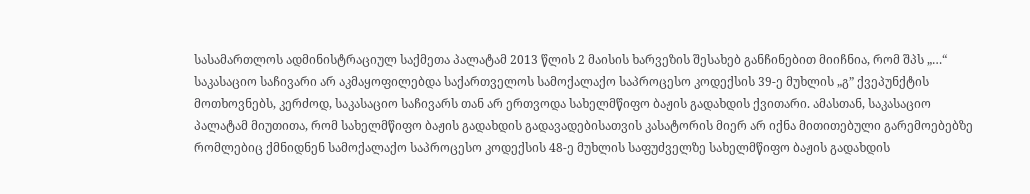სასამართლოს ადმინისტრაციულ საქმეთა პალატამ 2013 წლის 2 მაისის ხარვეზის შესახებ განჩინებით მიიჩნია, რომ შპს „…“ საკასაციო საჩივარი არ აკმაყოფილებდა საქართველოს სამოქალაქო საპროცესო კოდექსის 39-ე მუხლის „გ” ქვეპუნქტის მოთხოვნებს, კერძოდ, საკასაციო საჩივარს თან არ ერთვოდა სახელმწიფო ბაჟის გადახდის ქვითარი. ამასთან, საკასაციო პალატამ მიუთითა, რომ სახელმწიფო ბაჟის გადახდის გადავადებისათვის კასატორის მიერ არ იქნა მითითებული გარემოებებზე რომლებიც ქმნიდნენ სამოქალაქო საპროცესო კოდექსის 48-ე მუხლის საფუძველზე სახელმწიფო ბაჟის გადახდის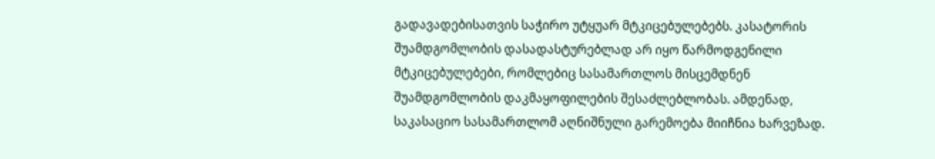გადავადებისათვის საჭირო უტყუარ მტკიცებულებებს. კასატორის შუამდგომლობის დასადასტურებლად არ იყო წარმოდგენილი მტკიცებულებები, რომლებიც სასამართლოს მისცემდნენ შუამდგომლობის დაკმაყოფილების შესაძლებლობას. ამდენად, საკასაციო სასამართლომ აღნიშნული გარემოება მიიჩნია ხარვეზად.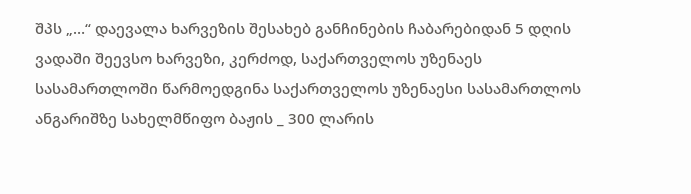შპს „…“ დაევალა ხარვეზის შესახებ განჩინების ჩაბარებიდან 5 დღის ვადაში შეევსო ხარვეზი, კერძოდ, საქართველოს უზენაეს სასამართლოში წარმოედგინა საქართველოს უზენაესი სასამართლოს ანგარიშზე სახელმწიფო ბაჟის _ 300 ლარის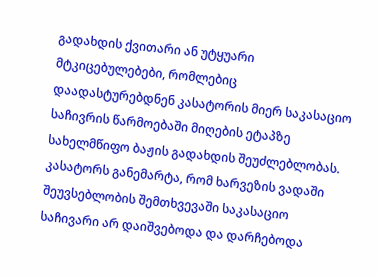გადახდის ქვითარი ან უტყუარი მტკიცებულებები, რომლებიც დაადასტურებდნენ კასატორის მიერ საკასაციო საჩივრის წარმოებაში მიღების ეტაპზე სახელმწიფო ბაჟის გადახდის შეუძლებლობას. კასატორს განემარტა, რომ ხარვეზის ვადაში შეუვსებლობის შემთხვევაში საკასაციო საჩივარი არ დაიშვებოდა და დარჩებოდა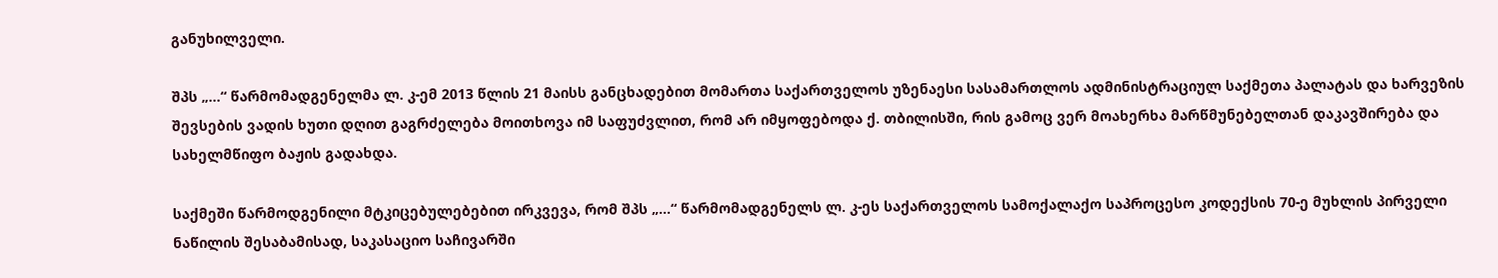განუხილველი.

შპს „…“ წარმომადგენელმა ლ. კ-ემ 2013 წლის 21 მაისს განცხადებით მომართა საქართველოს უზენაესი სასამართლოს ადმინისტრაციულ საქმეთა პალატას და ხარვეზის შევსების ვადის ხუთი დღით გაგრძელება მოითხოვა იმ საფუძვლით, რომ არ იმყოფებოდა ქ. თბილისში, რის გამოც ვერ მოახერხა მარწმუნებელთან დაკავშირება და სახელმწიფო ბაჟის გადახდა.

საქმეში წარმოდგენილი მტკიცებულებებით ირკვევა, რომ შპს „…“ წარმომადგენელს ლ. კ-ეს საქართველოს სამოქალაქო საპროცესო კოდექსის 70-ე მუხლის პირველი ნაწილის შესაბამისად, საკასაციო საჩივარში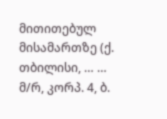მითითებულ მისამართზე (ქ. თბილისი, … … მ/რ, კორპ. 4, ბ.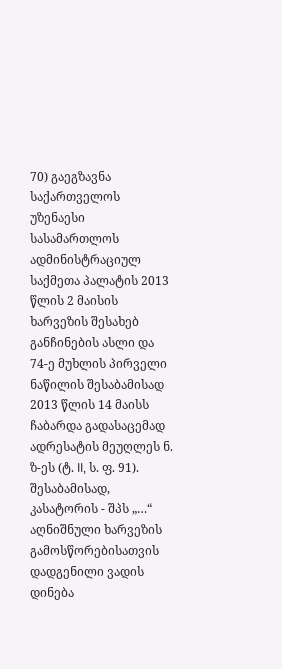70) გაეგზავნა საქართველოს უზენაესი სასამართლოს ადმინისტრაციულ საქმეთა პალატის 2013 წლის 2 მაისის ხარვეზის შესახებ განჩინების ასლი და 74-ე მუხლის პირველი ნაწილის შესაბამისად 2013 წლის 14 მაისს ჩაბარდა გადასაცემად ადრესატის მეუღლეს ნ. ზ-ეს (ტ. II, ს. ფ. 91). შესაბამისად, კასატორის - შპს „…“ აღნიშნული ხარვეზის გამოსწორებისათვის დადგენილი ვადის დინება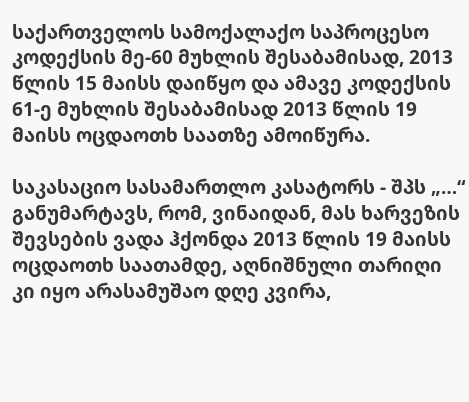საქართველოს სამოქალაქო საპროცესო კოდექსის მე-60 მუხლის შესაბამისად, 2013 წლის 15 მაისს დაიწყო და ამავე კოდექსის 61-ე მუხლის შესაბამისად 2013 წლის 19 მაისს ოცდაოთხ საათზე ამოიწურა.

საკასაციო სასამართლო კასატორს - შპს „…“ განუმარტავს, რომ, ვინაიდან, მას ხარვეზის შევსების ვადა ჰქონდა 2013 წლის 19 მაისს ოცდაოთხ საათამდე, აღნიშნული თარიღი კი იყო არასამუშაო დღე კვირა,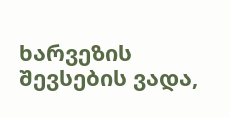ხარვეზის შევსების ვადა,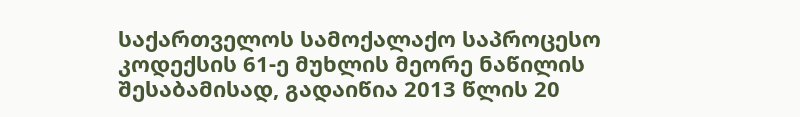საქართველოს სამოქალაქო საპროცესო კოდექსის 61-ე მუხლის მეორე ნაწილის შესაბამისად, გადაიწია 2013 წლის 20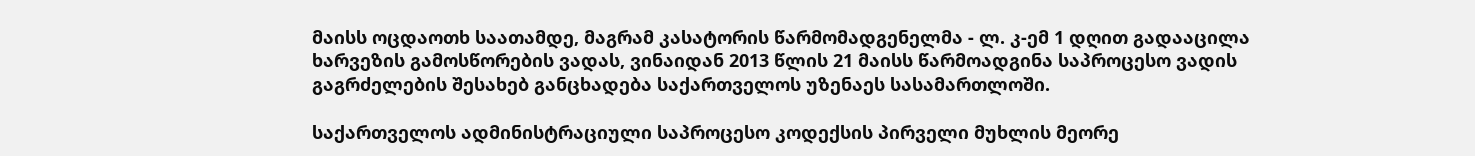მაისს ოცდაოთხ საათამდე, მაგრამ კასატორის წარმომადგენელმა - ლ. კ-ემ 1 დღით გადააცილა ხარვეზის გამოსწორების ვადას, ვინაიდან 2013 წლის 21 მაისს წარმოადგინა საპროცესო ვადის გაგრძელების შესახებ განცხადება საქართველოს უზენაეს სასამართლოში.

საქართველოს ადმინისტრაციული საპროცესო კოდექსის პირველი მუხლის მეორე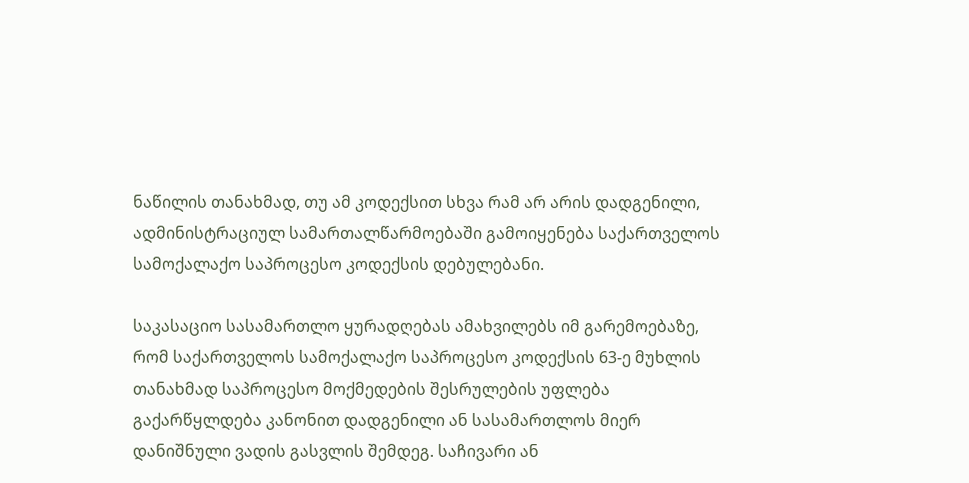ნაწილის თანახმად, თუ ამ კოდექსით სხვა რამ არ არის დადგენილი, ადმინისტრაციულ სამართალწარმოებაში გამოიყენება საქართველოს სამოქალაქო საპროცესო კოდექსის დებულებანი.

საკასაციო სასამართლო ყურადღებას ამახვილებს იმ გარემოებაზე, რომ საქართველოს სამოქალაქო საპროცესო კოდექსის 63-ე მუხლის თანახმად საპროცესო მოქმედების შესრულების უფლება გაქარწყლდება კანონით დადგენილი ან სასამართლოს მიერ დანიშნული ვადის გასვლის შემდეგ. საჩივარი ან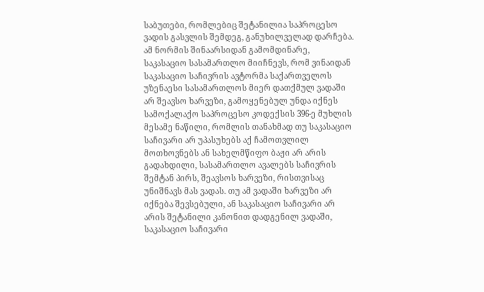საბუთები, რომლებიც შეტანილია საპროცესო ვადის გასვლის შემდეგ, განუხილველად დარჩება. ამ ნორმის შინაარსიდან გამომდინარე, საკასაციო სასამართლო მიიჩნევს, რომ ვინაიდან საკასაციო საჩივრის ავტორმა საქართველოს უზენაესი სასამართლოს მიერ დათქმულ ვადაში არ შეავსო ხარვეზი, გამოყენებულ უნდა იქნეს სამოქალაქო საპროცესო კოდექსის 396-ე მუხლის მესამე ნაწილი, რომლის თანახმად თუ საკასაციო საჩივარი არ უპასუხებს აქ ჩამოთვლილ მოთხოვნებს ან სახელმწიფო ბაჟი არ არის გადახდილი, სასამართლო ავალებს საჩივრის შემტან პირს, შეავსოს ხარვეზი, რისთვისაც უნიშნავს მას ვადას. თუ ამ ვადაში ხარვეზი არ იქნება შევსებული, ან საკასაციო საჩივარი არ არის შეტანილი კანონით დადგენილ ვადაში, საკასაციო საჩივარი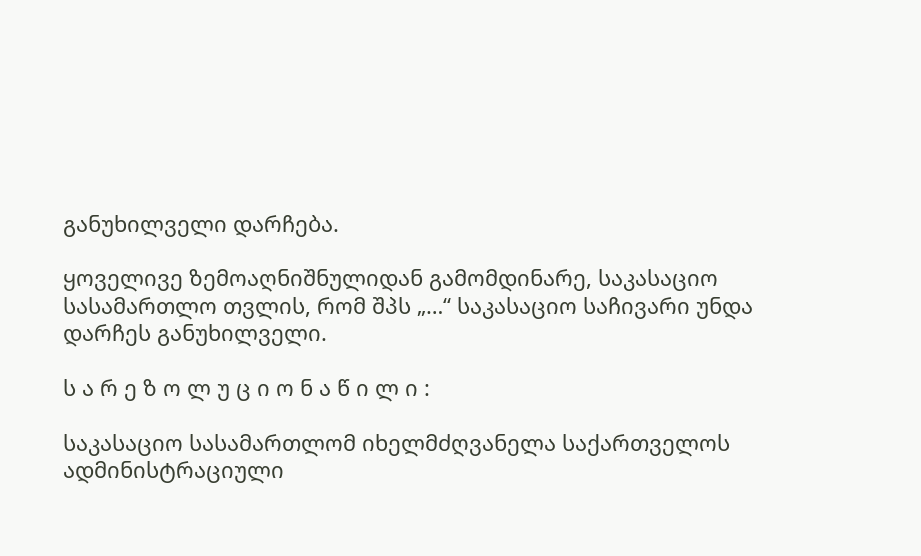განუხილველი დარჩება.

ყოველივე ზემოაღნიშნულიდან გამომდინარე, საკასაციო სასამართლო თვლის, რომ შპს „…“ საკასაციო საჩივარი უნდა დარჩეს განუხილველი.

ს ა რ ე ზ ო ლ უ ც ი ო ნ ა წ ი ლ ი :

საკასაციო სასამართლომ იხელმძღვანელა საქართველოს ადმინისტრაციული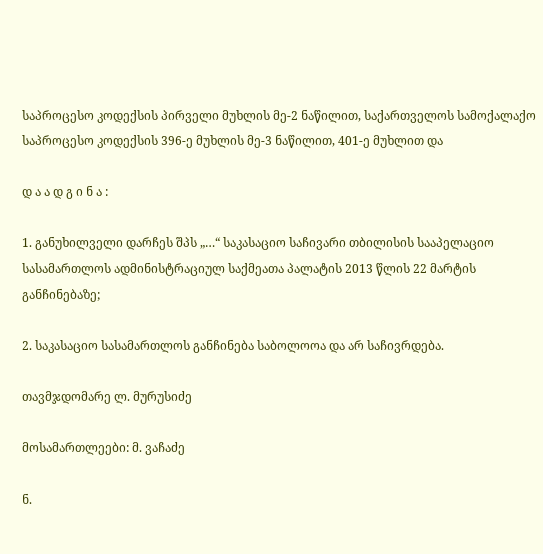საპროცესო კოდექსის პირველი მუხლის მე-2 ნაწილით, საქართველოს სამოქალაქო საპროცესო კოდექსის 396-ე მუხლის მე-3 ნაწილით, 401-ე მუხლით და

დ ა ა დ გ ი ნ ა :

1. განუხილველი დარჩეს შპს „…“ საკასაციო საჩივარი თბილისის სააპელაციო სასამართლოს ადმინისტრაციულ საქმეათა პალატის 2013 წლის 22 მარტის განჩინებაზე;

2. საკასაციო სასამართლოს განჩინება საბოლოოა და არ საჩივრდება.

თავმჯდომარე ლ. მურუსიძე

მოსამართლეები: მ. ვაჩაძე

ნ.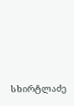სხირტლაძე